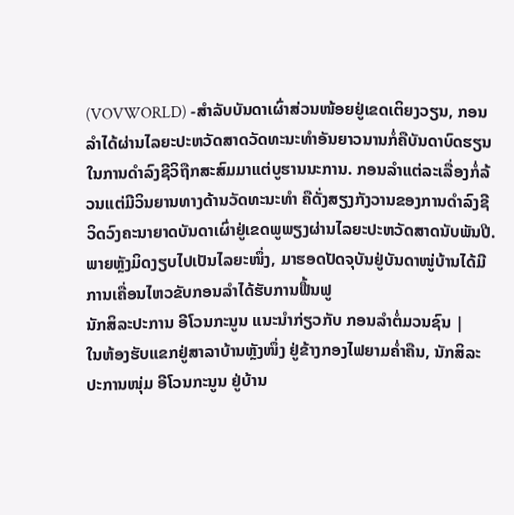(VOVWORLD) -ສຳລັບບັນດາເຜົ່າສ່ວນໜ້ອຍຢູ່ເຂດເຕິຍງວຽນ, ກອນລຳໄດ້ຜ່ານໄລຍະປະຫວັດສາດວັດທະນະທຳອັນຍາວນານກໍ່ຄືບັນດາບົດຮຽນໃນການດຳລົງຊີວິຖືກສະສົມມາແຕ່ບູຮານນະການ. ກອນລຳແຕ່ລະເລື່ອງກໍ່ລ້ວນແຕ່ມີວິນຍານທາງດ້ານວັດທະນະທຳ ຄືດັ່ງສຽງກັງວານຂອງການດຳລົງຊີວິດວົງຄະນາຍາດບັນດາເຜົ່າຢູ່ເຂດພູພຽງຜ່ານໄລຍະປະຫວັດສາດນັບພັນປີ. ພາຍຫຼັງມິດງຽບໄປເປັນໄລຍະໜຶ່ງ, ມາຮອດປັດຈຸບັນຢູ່ບັນດາໜູ່ບ້ານໄດ້ມີການເຄື່ອນໄຫວຂັບກອນລຳໄດ້ຮັບການຟື້ນຟູ
ນັກສິລະປະການ ອີໂວນກະນູນ ແນະນຳກ່ຽວກັບ ກອນລຳຕໍ່ມວນຊົນ |
ໃນຫ້ອງຮັບແຂກຢູ່ສາລາບ້ານຫຼັງໜຶ່ງ ຢູ່ຂ້າງກອງໄຟຍາມຄ່ຳຄືນ, ນັກສິລະປະການໜຸ່ມ ອີໂວນກະນູນ ຢູ່ບ້ານ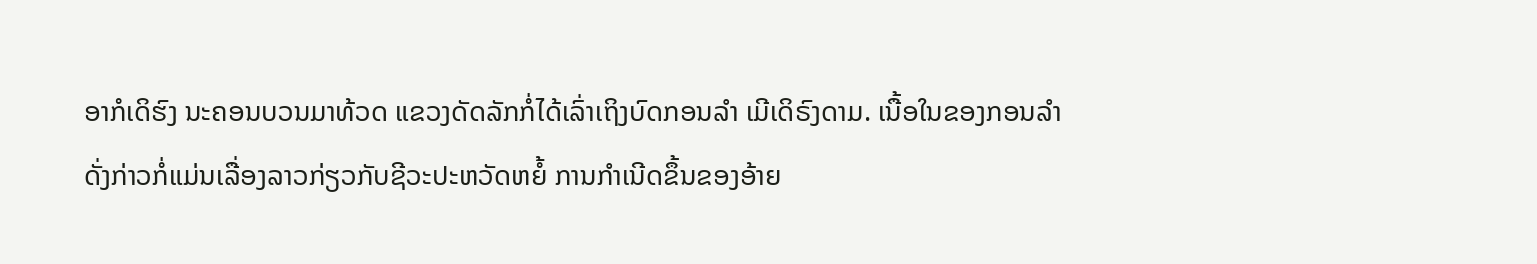ອາກໍເດິຮົງ ນະຄອນບວນມາທ້ວດ ແຂວງດັດລັກກໍ່ໄດ້ເລົ່າເຖິງບົດກອນລຳ ເມີເດິຣົງດາມ. ເນື້ອໃນຂອງກອນລຳດັ່ງກ່າວກໍ່ແມ່ນເລື່ອງລາວກ່ຽວກັບຊີວະປະຫວັດຫຍໍ້ ການກຳເນີດຂຶ້ນຂອງອ້າຍ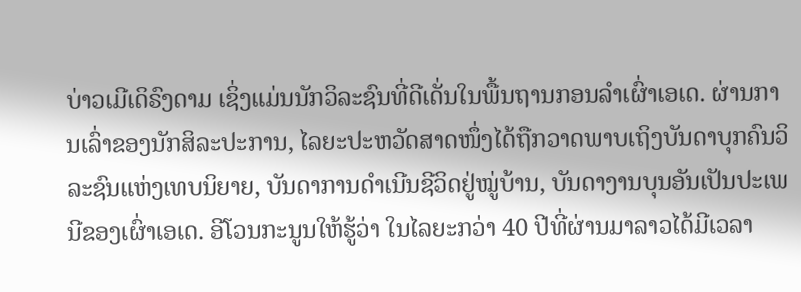ບ່າວເມີເດິຣົງດາມ ເຊິ່ງແມ່ນນັກວິລະຊົນທີ່ດີເດັ່ນໃນພື້ນຖານກອນລຳເຜົ່າເອເດ. ຜ່ານການເລົ່າຂອງນັກສິລະປະການ, ໄລຍະປະຫວັດສາດໜຶ່ງໄດ້ຖືກວາດພາບເຖິງບັນດາບຸກຄົນວິລະຊົນແຫ່ງເທບນິຍາຍ, ບັນດາການດຳເນີນຊີວິດຢູ່ໝູ່ບ້ານ, ບັນດາງານບຸນອັນເປັນປະເພນີຂອງເຜົ່າເອເດ. ອີໂວນກະນູນໃຫ້ຮູ້ວ່າ ໃນໄລຍະກວ່າ 40 ປີທີ່ຜ່ານມາລາວໄດ້ມີເວລາ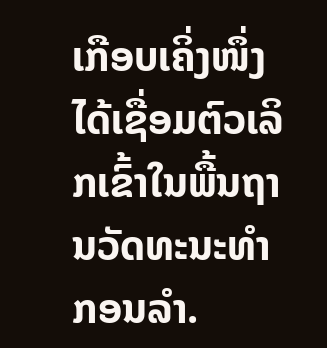ເກືອບເຄິ່ງໜຶ່ງໄດ້ເຊື່ອມຕົວເລິກເຂົ້າໃນພື້ນຖານວັດທະນະທຳກອນລຳ.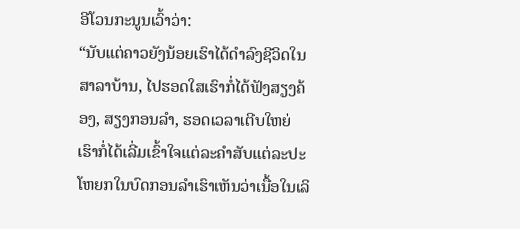ອີໂວນກະນູນເວົ້າວ່າ:
“ນັບແຕ່ຄາວຍັງນ້ອຍເຮົາໄດ້ດຳລົງຊີວິດໃນສາລາບ້ານ, ໄປຮອດໃສເຮົາກໍ່ໄດ້ຟັງສຽງຄ້ອງ, ສຽງກອນລຳ, ຮອດເວລາເຕີບໃຫຍ່ ເຮົາກໍ່ໄດ້ເລີ່ມເຂົ້າໃຈແຕ່ລະຄຳສັບແຕ່ລະປະໂຫຍກໃນບົດກອນລຳເຮົາເຫັນວ່າເນື້ອໃນເລິ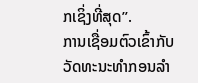ກເຊິ່ງທີ່ສຸດ”.
ການເຊື່ອມຕົວເຂົ້າກັບວັດທະນະທຳກອນລຳ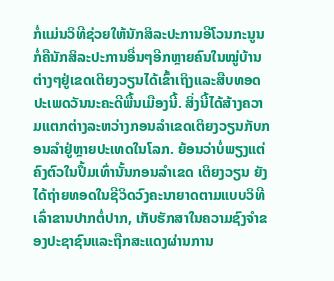ກໍ່ແມ່ນວິທີຊ່ວຍໃຫ້ນັກສິລະປະການອີໂວນກະນູນກໍ່ຄືນັກສິລະປະການອື່ນໆອີກຫຼາຍຄົນໃນໝູ່ບ້ານຕ່າງໆຢູ່ເຂດເຕິຍງວຽນໄດ້ເຂົ້າເຖິງແລະສືບທອດປະເພດວັນນະຄະດີພື້ນເມືອງນີ້. ສິ່ງນີ້ໄດ້ສ້າງຄວາມແຕກຕ່າງລະຫວ່າງກອນລຳເຂດເຕິຍງວຽນກັບກອນລຳຢູ່ຫຼາຍປະເທດໃນໂລກ. ຍ້ອນວ່າບໍ່ພຽງແຕ່ຄົງຕົວໃນປຶ້ມເທົ່ານັ້ນກອນລຳເຂດ ເຕິຍງວຽນ ຍັງໄດ້ຖ່າຍທອດໃນຊີວິດວົງຄະນາຍາດຕາມແບບວິທີເລົ່າຂານປາກຕໍ່ປາກ, ເກັບຮັກສາໃນຄວາມຊົງຈຳຂອງປະຊາຊົນແລະຖືກສະແດງຜ່ານການ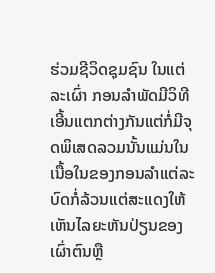ຮ່ວມຊີວິດຊຸມຊົນ ໃນແຕ່ລະເຜົ່າ ກອນລຳພັດມີວິທີເອີ້ນແຕກຕ່າງກັນແຕ່ກໍ່ມີຈຸດພິເສດລວມນັ້ນແມ່ນໃນເນື້ອໃນຂອງກອນລຳແຕ່ລະບົດກໍ່ລ້ວນແຕ່ສະແດງໃຫ້ເຫັນໄລຍະຫັນປ່ຽນຂອງເຜົ່າຕົນຫຼື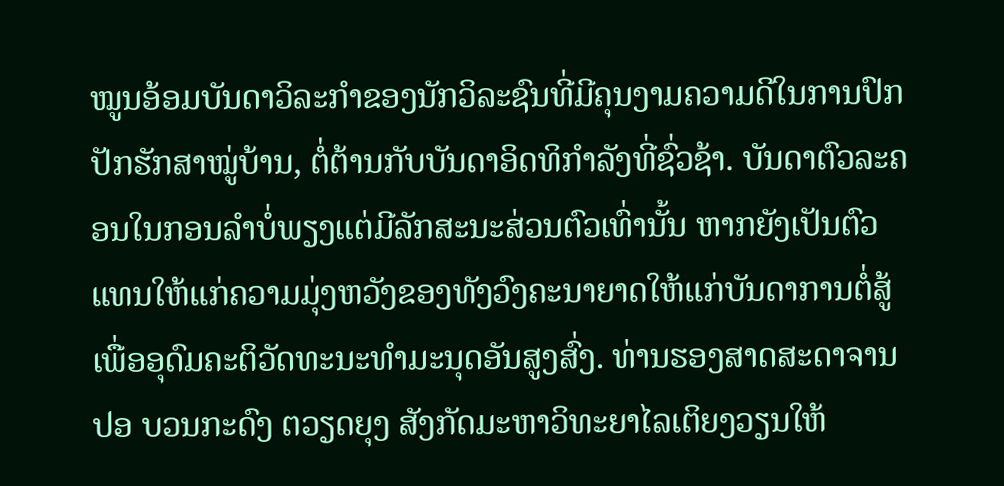ໝູນອ້ອມບັນດາວິລະກຳຂອງນັກວິລະຊົນທີ່ມີຄຸນງາມຄວາມດີໃນການປົກປັກຮັກສາໝູ່ບ້ານ, ຕໍ່ຕ້ານກັບບັນດາອິດທິກຳລັງທີ່ຊົ່ວຊ້າ. ບັນດາຕົວລະຄອນໃນກອນລຳບໍ່ພຽງແຕ່ມີລັກສະນະສ່ວນຕົວເທົ່ານັ້ນ ຫາກຍັງເປັນຕົວແທນໃຫ້ແກ່ຄວາມມຸ່ງຫວັງຂອງທັງວົງຄະນາຍາດໃຫ້ແກ່ບັນດາການຕໍ່ສູ້ ເພື່ອອຸດົມຄະຕິວັດທະນະທຳມະນຸດອັນສູງສົ່ງ. ທ່ານຮອງສາດສະດາຈານ ປອ ບວນກະດົງ ຕວຽດຍຸງ ສັງກັດມະຫາວິທະຍາໄລເຕິຍງວຽນໃຫ້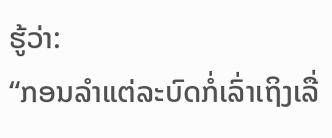ຮູ້ວ່າ:
“ກອນລຳແຕ່ລະບົດກໍ່ເລົ່າເຖິງເລື່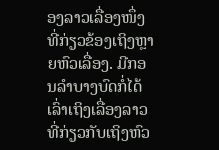ອງລາວເລື່ອງໜຶ່ງທີ່ກ່ຽວຂ້ອງເຖິງຫຼາຍຫົວເລື່ອງ. ມີກອນລຳບາງບົດກໍ່ໄດ້ເລົ່າເຖິງເລື່ອງລາວທີ່ກ່ຽວກັບເຖິງຫົວ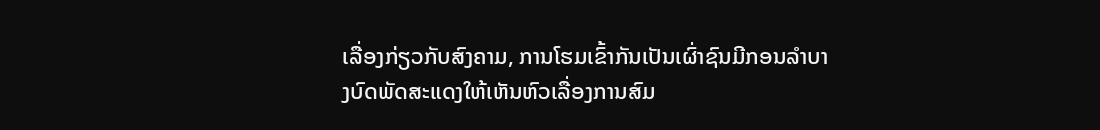ເລື່ອງກ່ຽວກັບສົງຄາມ, ການໂຮມເຂົ້າກັນເປັນເຜົ່າຊົນມີກອນລຳບາງບົດພັດສະແດງໃຫ້ເຫັນຫົວເລື່ອງການສົມ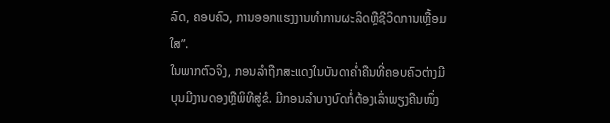ລົດ, ຄອບຄົວ, ການອອກແຮງງານທຳການຜະລິດຫຼືຊີວິດການເຫຼື້ອມໃສ”.
ໃນພາກຕົວຈິງ, ກອນລຳຖືກສະແດງໃນບັນດາຄ່ຳຄືນທີ່ຄອບຄົວຕ່າງມີບຸນມີງານດອງຫຼືພິທີສູ່ຂໍ. ມີກອນລຳບາງບົດກໍ່ຕ້ອງເລົ່າພຽງຄືນໜຶ່ງ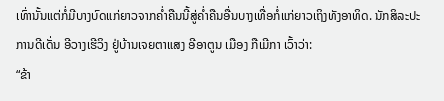ເທົ່ານັ້ນແຕ່ກໍ່ມີບາງບົດແກ່ຍາວຈາກຄ່ຳຄືນນີ້ສູ່ຄ່ຳຄືນອື່ນບາງເທື່ອກໍ່ແກ່ຍາວເຖິງທັງອາທິດ. ນັກສິລະປະການດີເດັ່ນ ອີວາງເຮີວິງ ຢູ່ບ້ານເຈຍຕາແສງ ອີອາຕູນ ເມືອງ ກືເມີກາ ເວົ້າວ່າ:
“ຂ້າ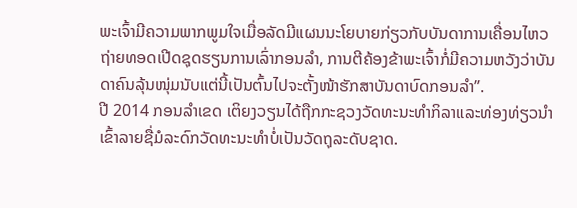ພະເຈົ້າມີຄວາມພາກພູມໃຈເມື່ອລັດມີແຜນນະໂຍບາຍກ່ຽວກັບບັນດາການເຄື່ອນໄຫວຖ່າຍທອດເປີດຊຸດຮຽນການເລົ່າກອນລຳ, ການຕີຄ້ອງຂ້າພະເຈົ້າກໍ່ມີຄວາມຫວັງວ່າບັນດາຄົນລຸ້ນໜຸ່ມນັບແຕ່ນີ້ເປັນຕົ້ນໄປຈະຕັ້ງໜ້າຮັກສາບັນດາບົດກອນລຳ”.
ປີ 2014 ກອນລຳເຂດ ເຕິຍງວຽນໄດ້ຖືກກະຊວງວັດທະນະທຳກິລາແລະທ່ອງທ່ຽວນຳເຂົ້າລາຍຊື່ມໍລະດົກວັດທະນະທຳບໍ່ເປັນວັດຖຸລະດັບຊາດ.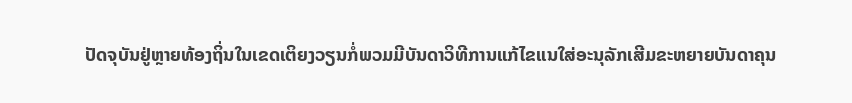ປັດຈຸບັນຢູ່ຫຼາຍທ້ອງຖິ່ນໃນເຂດເຕິຍງວຽນກໍ່ພວມມີບັນດາວິທີການແກ້ໄຂແນໃສ່ອະນຸລັກເສີມຂະຫຍາຍບັນດາຄຸນ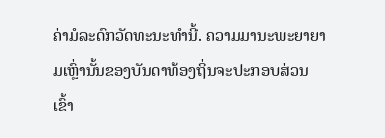ຄ່າມໍລະດົກວັດທະນະທຳນີ້. ຄວາມມານະພະຍາຍາມເຫຼົ່ານັ້ນຂອງບັນດາທ້ອງຖິ່ນຈະປະກອບສ່ວນເຂົ້າ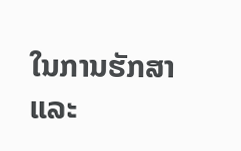ໃນການຮັກສາແລະ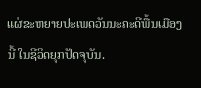ແຜ່ຂະຫຍາຍປະເພດວັນນະຄະດີພື້ນເມືອງນີ້ ໃນຊີວິດຍຸກປັດຈຸບັນ.